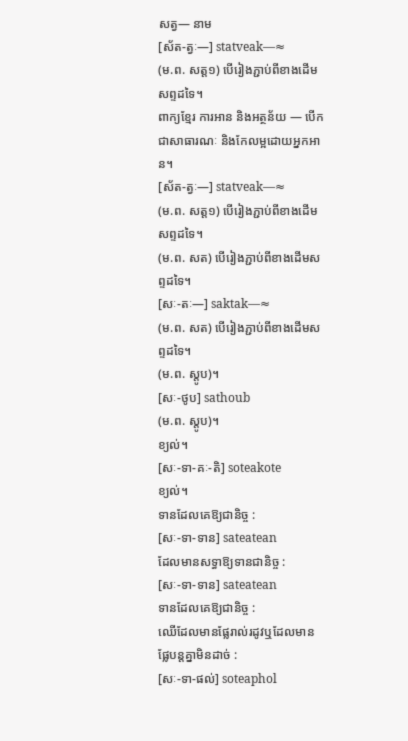សត្វ— នាម
[ស័ត-ត្វៈ—] statveak—≈
(ម.ព. សត្ត១) បើរៀងភ្ជាប់ពីខាងដើមសព្ទដទៃ។
ពាក្យខ្មែរ ការអាន និងអត្ថន័យ — បើកជាសាធារណៈ និងកែលម្អដោយអ្នកអាន។
[ស័ត-ត្វៈ—] statveak—≈
(ម.ព. សត្ត១) បើរៀងភ្ជាប់ពីខាងដើមសព្ទដទៃ។
(ម.ព. សត) បើរៀងភ្ជាប់ពីខាងដើមសព្ទដទៃ។
[សៈ-តៈ—] saktak—≈
(ម.ព. សត) បើរៀងភ្ជាប់ពីខាងដើមសព្ទដទៃ។
(ម.ព. ស្តូប)។
[សៈ-ថូប] sathoub
(ម.ព. ស្តូប)។
ខ្យល់។
[សៈ-ទា-គៈ-តិ] soteakote
ខ្យល់។
ទានដែលគេឱ្យជានិច្ច :
[សៈ-ទា-ទាន] sateatean
ដែលមានសទ្ធាឱ្យទានជានិច្ច :
[សៈ-ទា-ទាន] sateatean
ទានដែលគេឱ្យជានិច្ច :
ឈើដែលមានផ្លែរាល់រដូវឬដែលមានផ្លែបន្តគ្នាមិនដាច់ :
[សៈ-ទា-ផល់] soteaphol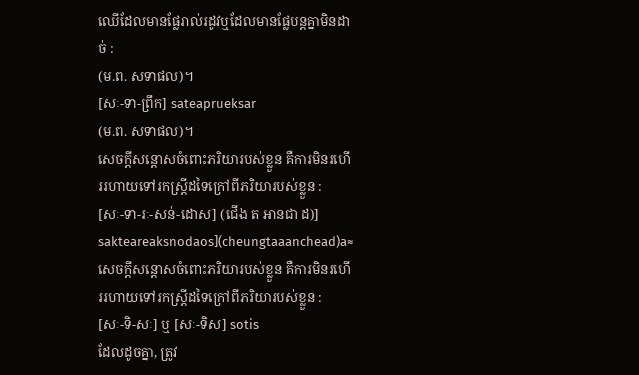ឈើដែលមានផ្លែរាល់រដូវឬដែលមានផ្លែបន្តគ្នាមិនដាច់ :
(ម.ព. សទាផល)។
[សៈ-ទា-ព្រឹក] sateaprueksar
(ម.ព. សទាផល)។
សេចក្ដីសន្តោសចំពោះភរិយារបស់ខ្លួន គឺការមិនរហើររហាយទៅរកស្ត្រីដទៃក្រៅពីភរិយារបស់ខ្លួន :
[សៈ-ទា-រៈ-សន់-ដោស] (ជើង ត អានជា ដ)] sakteareaksnodaos](cheungtaaanchead)a≈
សេចក្ដីសន្តោសចំពោះភរិយារបស់ខ្លួន គឺការមិនរហើររហាយទៅរកស្ត្រីដទៃក្រៅពីភរិយារបស់ខ្លួន :
[សៈ-ទិ-សៈ] ឬ [សៈ-ទិស] sotis
ដែលដូចគ្នា, ត្រូវ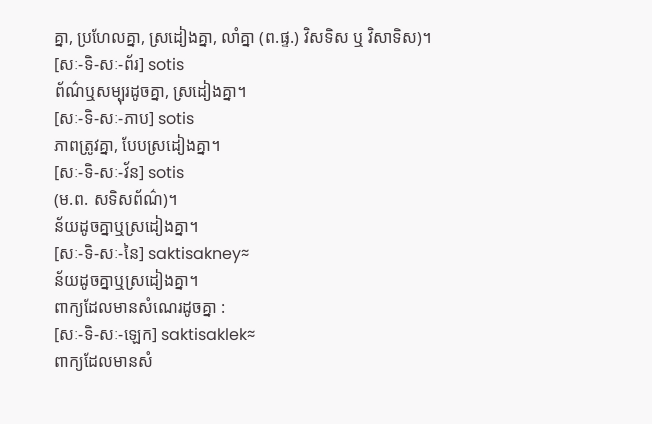គ្នា, ប្រហែលគ្នា, ស្រដៀងគ្នា, លាំគ្នា (ព.ផ្ទ.) វិសទិស ឬ វិសាទិស)។
[សៈ-ទិ-សៈ-ព័រ] sotis
ព័ណ៌ឬសម្បុរដូចគ្នា, ស្រដៀងគ្នា។
[សៈ-ទិ-សៈ-ភាប] sotis
ភាពត្រូវគ្នា, បែបស្រដៀងគ្នា។
[សៈ-ទិ-សៈ-វ័ន] sotis
(ម.ព. សទិសព័ណ៌)។
ន័យដូចគ្នាឬស្រដៀងគ្នា។
[សៈ-ទិ-សៈ-នៃ] saktisakney≈
ន័យដូចគ្នាឬស្រដៀងគ្នា។
ពាក្យដែលមានសំណេរដូចគ្នា :
[សៈ-ទិ-សៈ-ឡេក] saktisaklek≈
ពាក្យដែលមានសំ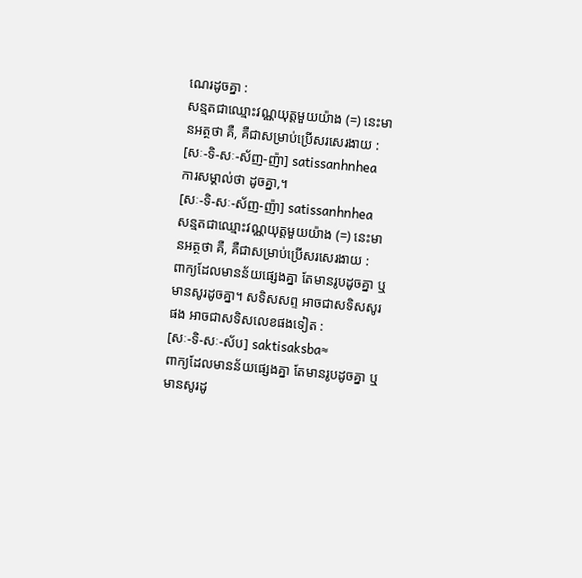ណេរដូចគ្នា :
សន្មតជាឈ្មោះវណ្ណយុត្តមួយយ៉ាង (=) នេះមានអត្ថថា គឺ, គឺជាសម្រាប់ប្រើសរសេរងាយ :
[សៈ-ទិ-សៈ-ស័ញ-ញ៉ា] satissanhnhea
ការសម្គាល់ថា ដូចគ្នា,។
[សៈ-ទិ-សៈ-ស័ញ-ញ៉ា] satissanhnhea
សន្មតជាឈ្មោះវណ្ណយុត្តមួយយ៉ាង (=) នេះមានអត្ថថា គឺ, គឺជាសម្រាប់ប្រើសរសេរងាយ :
ពាក្យដែលមានន័យផ្សេងគ្នា តែមានរូបដូចគ្នា ឬមានសូរដូចគ្នា។ សទិសសព្ទ អាចជាសទិសសូរផង អាចជាសទិសលេខផងទៀត :
[សៈ-ទិ-សៈ-ស័ប] saktisaksba≈
ពាក្យដែលមានន័យផ្សេងគ្នា តែមានរូបដូចគ្នា ឬមានសូរដូ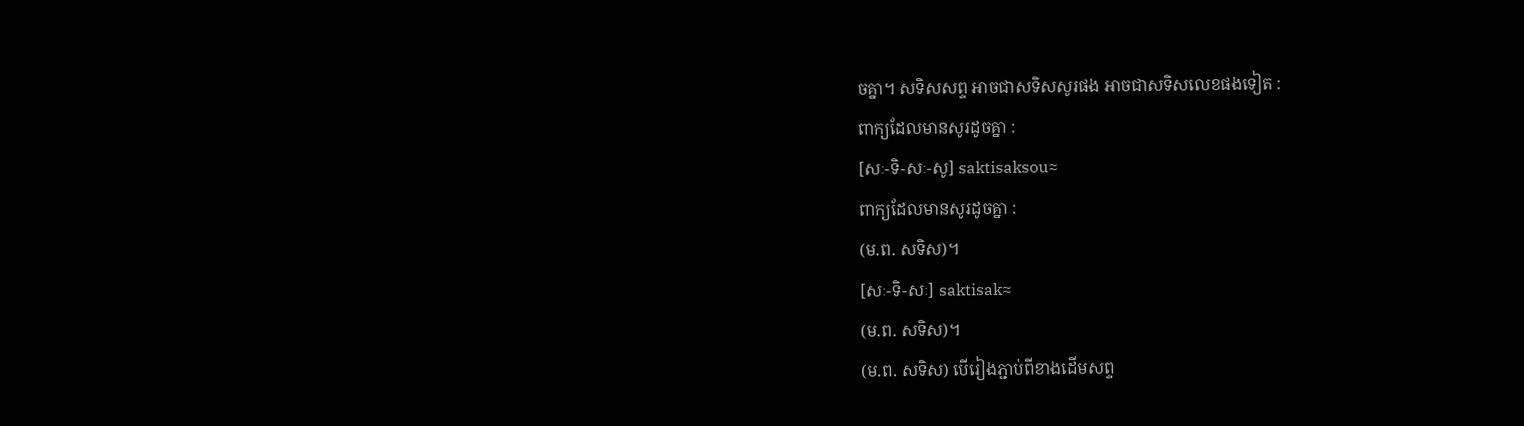ចគ្នា។ សទិសសព្ទ អាចជាសទិសសូរផង អាចជាសទិសលេខផងទៀត :
ពាក្យដែលមានសូរដូចគ្នា :
[សៈ-ទិ-សៈ-សូ] saktisaksou≈
ពាក្យដែលមានសូរដូចគ្នា :
(ម.ព. សទិស)។
[សៈ-ទិ-សៈ] saktisak≈
(ម.ព. សទិស)។
(ម.ព. សទិស) បើរៀងភ្ជាប់ពីខាងដើមសព្ទ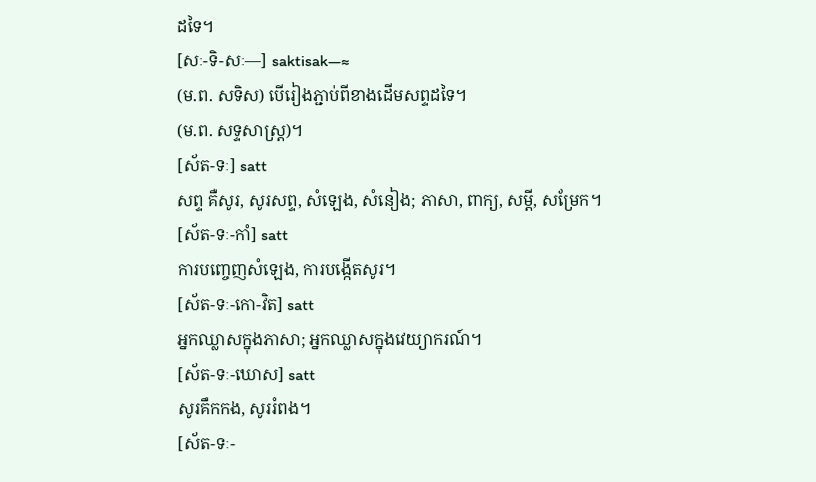ដទៃ។
[សៈ-ទិ-សៈ—] saktisak—≈
(ម.ព. សទិស) បើរៀងភ្ជាប់ពីខាងដើមសព្ទដទៃ។
(ម.ព. សទ្ទសាស្ត្រ)។
[ស័ត-ទៈ] satt
សព្ទ គឺសូរ, សូរសព្ទ, សំឡេង, សំនៀង; ភាសា, ពាក្យ, សម្ដី, សម្រែក។
[ស័ត-ទៈ-កាំ] satt
ការបញ្ចេញសំឡេង, ការបង្កើតសូរ។
[ស័ត-ទៈ-កោ-វិត] satt
អ្នកឈ្លាសក្នុងភាសា; អ្នកឈ្លាសក្នុងវេយ្យាករណ៍។
[ស័ត-ទៈ-ឃោស] satt
សូរគឹកកង, សូររំពង។
[ស័ត-ទៈ-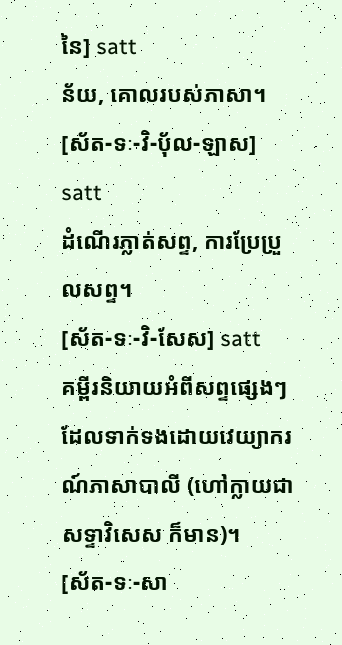នៃ] satt
ន័យ, គោលរបស់ភាសា។
[ស័ត-ទៈ-វិ-ប៉័ល-ឡាស] satt
ដំណើរភ្លាត់សព្ទ, ការប្រែប្រួលសព្ទ។
[ស័ត-ទៈ-វិ-សែស] satt
គម្ពីរនិយាយអំពីសព្ទផ្សេងៗ ដែលទាក់ទងដោយវេយ្យាករណ៍ភាសាបាលី (ហៅក្លាយជា សទ្ទាវិសេស ក៏មាន)។
[ស័ត-ទៈ-សា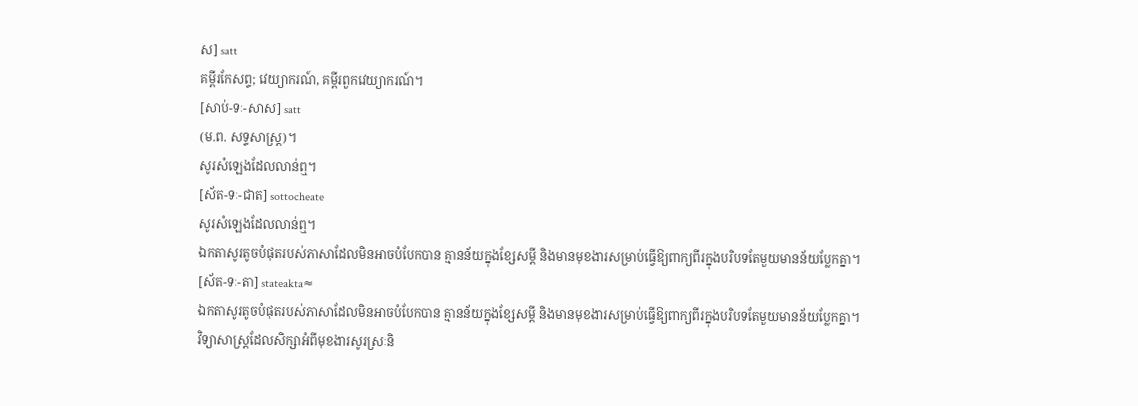ស] satt
គម្ពីរកែសព្ទ; វេយ្យាករណ៍, គម្ពីរពួកវេយ្យាករណ៍។
[សាប់-ទៈ-សាស] satt
(ម.ព. សទ្ទសាស្ត្រ)។
សូរសំឡេងដែលលាន់ឮ។
[ស័ត-ទៈ-ជាត] sottocheate
សូរសំឡេងដែលលាន់ឮ។
ឯកតាសូរតូចបំផុតរបស់ភាសាដែលមិនអាចបំបែកបាន គ្មានន័យក្នុងខ្សែសម្ដី និងមានមុខងារសម្រាប់ធ្វើឱ្យពាក្យពីរក្នុងបរិបទតែមួយមានន័យប្លែកគ្នា។
[ស័ត-ទៈ-តា] stateakta≈
ឯកតាសូរតូចបំផុតរបស់ភាសាដែលមិនអាចបំបែកបាន គ្មានន័យក្នុងខ្សែសម្ដី និងមានមុខងារសម្រាប់ធ្វើឱ្យពាក្យពីរក្នុងបរិបទតែមួយមានន័យប្លែកគ្នា។
វិទ្យាសាស្ត្រដែលសិក្សាអំពីមុខងារសូរស្រៈនិ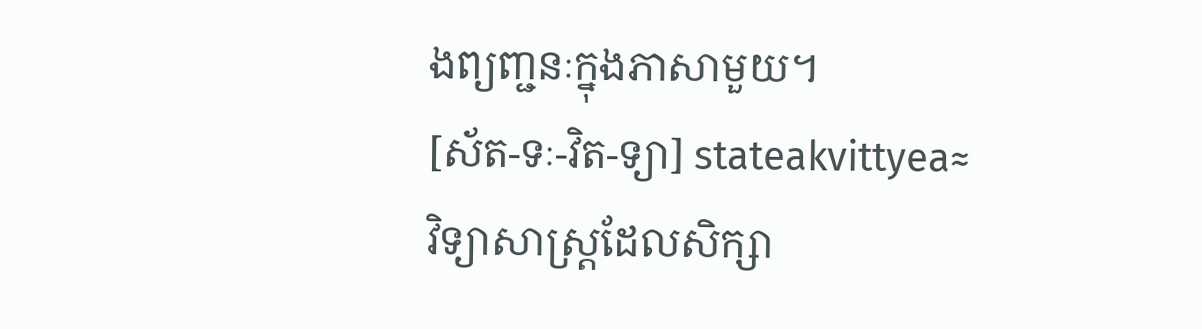ងព្យញ្ជនៈក្នុងភាសាមួយ។
[ស័ត-ទៈ-វិត-ទ្យា] stateakvittyea≈
វិទ្យាសាស្ត្រដែលសិក្សា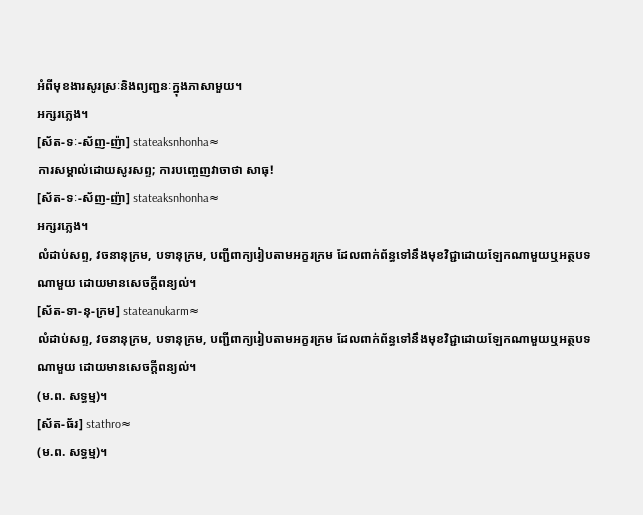អំពីមុខងារសូរស្រៈនិងព្យញ្ជនៈក្នុងភាសាមួយ។
អក្សរភ្លេង។
[ស័ត-ទៈ-ស័ញ-ញ៉ា] stateaksnhonha≈
ការសម្គាល់ដោយសូរសព្ទ; ការបញ្ចេញវាចាថា សាធុ!
[ស័ត-ទៈ-ស័ញ-ញ៉ា] stateaksnhonha≈
អក្សរភ្លេង។
លំដាប់សព្ទ, វចនានុក្រម, បទានុក្រម, បញ្ជីពាក្យរៀបតាមអក្ខរក្រម ដែលពាក់ព័ន្ធទៅនឹងមុខវិជ្ជាដោយឡែកណាមួយឬអត្ថបទណាមួយ ដោយមានសេចក្ដីពន្យល់។
[ស័ត-ទា-នុ-ក្រម] stateanukarm≈
លំដាប់សព្ទ, វចនានុក្រម, បទានុក្រម, បញ្ជីពាក្យរៀបតាមអក្ខរក្រម ដែលពាក់ព័ន្ធទៅនឹងមុខវិជ្ជាដោយឡែកណាមួយឬអត្ថបទណាមួយ ដោយមានសេចក្ដីពន្យល់។
(ម.ព. សទ្ធម្ម)។
[ស័ត-ធ័រ] stathro≈
(ម.ព. សទ្ធម្ម)។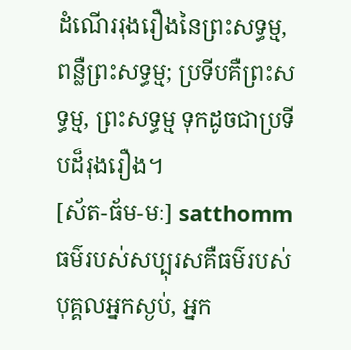ដំណើររុងរឿងនៃព្រះសទ្ធម្ម, ពន្លឺព្រះសទ្ធម្ម; ប្រទីបគឺព្រះសទ្ធម្ម, ព្រះសទ្ធម្ម ទុកដូចជាប្រទីបដ៏រុងរឿង។
[ស័ត-ធ័ម-មៈ] satthomm
ធម៌របស់សប្បុរសគឺធម៌របស់បុគ្គលអ្នកស្ងប់, អ្នក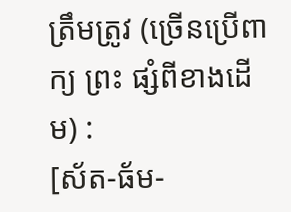ត្រឹមត្រូវ (ច្រើនប្រើពាក្យ ព្រះ ផ្សំពីខាងដើម) :
[ស័ត-ធ័ម-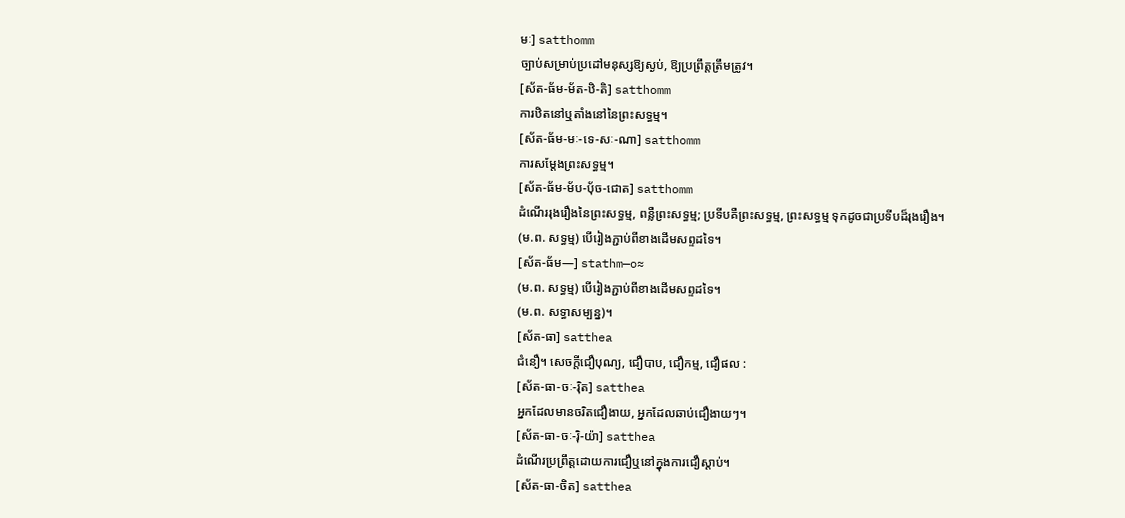មៈ] satthomm
ច្បាប់សម្រាប់ប្រដៅមនុស្សឱ្យស្ងប់, ឱ្យប្រព្រឹត្តត្រឹមត្រូវ។
[ស័ត-ធ័ម-ម័ត-ឋិ-តិ] satthomm
ការឋិតនៅឬតាំងនៅនៃព្រះសទ្ធម្ម។
[ស័ត-ធ័ម-មៈ-ទេ-សៈ-ណា] satthomm
ការសម្ដែងព្រះសទ្ធម្ម។
[ស័ត-ធ័ម-ម័ប-បុ័ច-ជោត] satthomm
ដំណើររុងរឿងនៃព្រះសទ្ធម្ម, ពន្លឺព្រះសទ្ធម្ម; ប្រទីបគឺព្រះសទ្ធម្ម, ព្រះសទ្ធម្ម ទុកដូចជាប្រទីបដ៏រុងរឿង។
(ម.ព. សទ្ធម្ម) បើរៀងភ្ជាប់ពីខាងដើមសព្ទដទៃ។
[ស័ត-ធ័ម—] stathm—o≈
(ម.ព. សទ្ធម្ម) បើរៀងភ្ជាប់ពីខាងដើមសព្ទដទៃ។
(ម.ព. សទ្ធាសម្បន្ន)។
[ស័ត-ធា] satthea
ជំនឿ។ សេចក្ដីជឿបុណ្យ, ជឿបាប, ជឿកម្ម, ជឿផល :
[ស័ត-ធា-ចៈ-រ៉ិត] satthea
អ្នកដែលមានចរិតជឿងាយ, អ្នកដែលឆាប់ជឿងាយៗ។
[ស័ត-ធា-ចៈ-រ៉ិ-យ៉ា] satthea
ដំណើរប្រព្រឹត្តដោយការជឿឬនៅក្នុងការជឿស្ដាប់។
[ស័ត-ធា-ចិត] satthea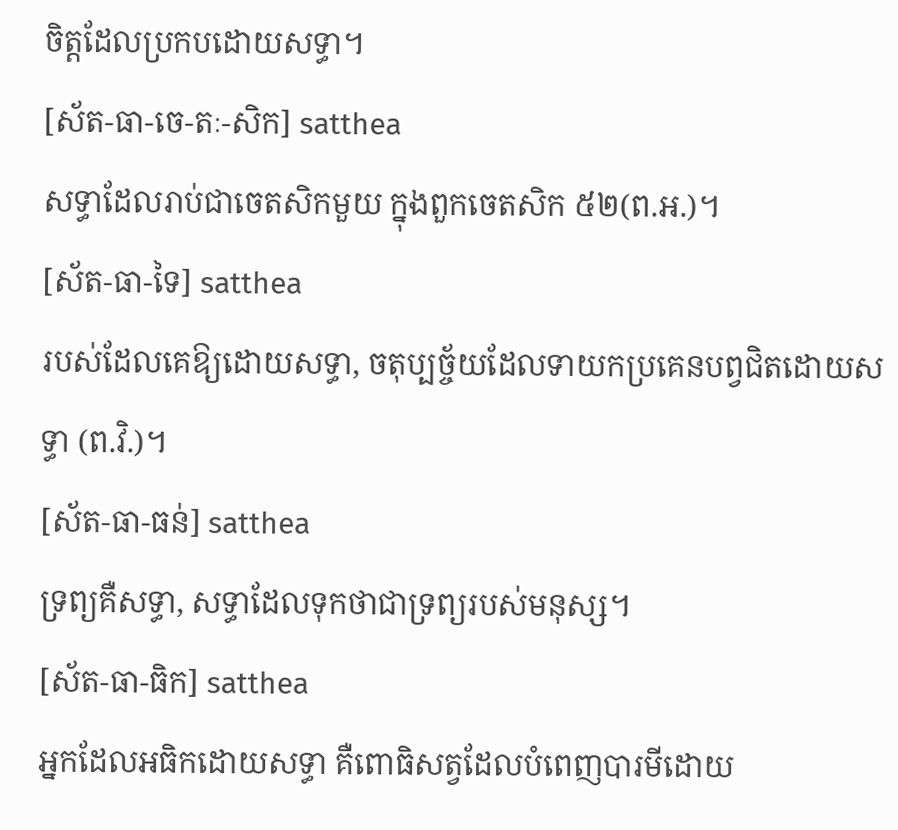ចិត្តដែលប្រកបដោយសទ្ធា។
[ស័ត-ធា-ចេ-តៈ-សិក] satthea
សទ្ធាដែលរាប់ជាចេតសិកមួយ ក្នុងពួកចេតសិក ៥២(ព.អ.)។
[ស័ត-ធា-ទៃ] satthea
របស់ដែលគេឱ្យដោយសទ្ធា, ចតុប្បច្ច័យដែលទាយកប្រគេនបព្វជិតដោយសទ្ធា (ព.វិ.)។
[ស័ត-ធា-ធន់] satthea
ទ្រព្យគឺសទ្ធា, សទ្ធាដែលទុកថាជាទ្រព្យរបស់មនុស្ស។
[ស័ត-ធា-ធិក] satthea
អ្នកដែលអធិកដោយសទ្ធា គឺពោធិសត្វដែលបំពេញបារមីដោយ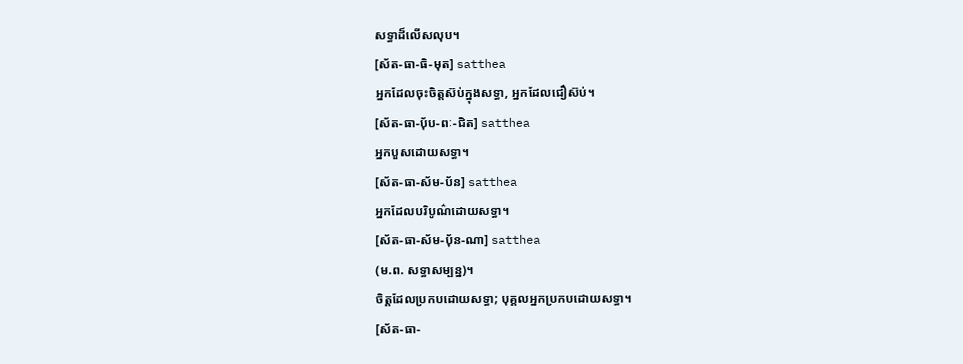សទ្ធាដ៏លើសលុប។
[ស័ត-ធា-ធិ-មុត] satthea
អ្នកដែលចុះចិត្តស៊ប់ក្នុងសទ្ធា, អ្នកដែលជឿស៊ប់។
[ស័ត-ធា-ប៉័ប-ពៈ-ជិត] satthea
អ្នកបួសដោយសទ្ធា។
[ស័ត-ធា-ស័ម-ប័ន] satthea
អ្នកដែលបរិបូណ៌ដោយសទ្ធា។
[ស័ត-ធា-ស័ម-ប៉័ន-ណា] satthea
(ម.ព. សទ្ធាសម្បន្ន)។
ចិត្តដែលប្រកបដោយសទ្ធា; បុគ្គលអ្នកប្រកបដោយសទ្ធា។
[ស័ត-ធា-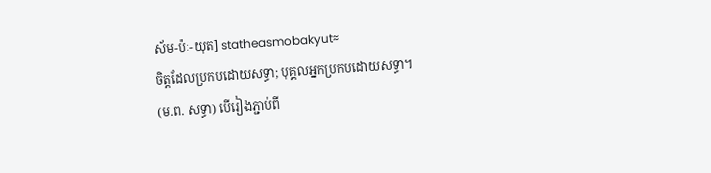ស័ម-ប៉ៈ-យុត] statheasmobakyut≈
ចិត្តដែលប្រកបដោយសទ្ធា; បុគ្គលអ្នកប្រកបដោយសទ្ធា។
(ម.ព. សទ្ធា) បើរៀងភ្ជាប់ពី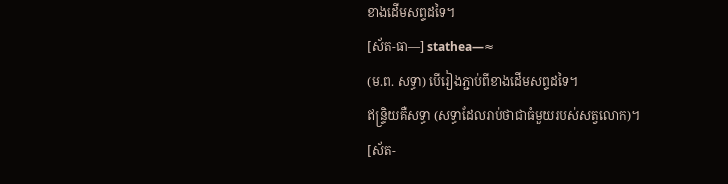ខាងដើមសព្ទដទៃ។
[ស័ត-ធា—] stathea—≈
(ម.ព. សទ្ធា) បើរៀងភ្ជាប់ពីខាងដើមសព្ទដទៃ។
ឥន្ទ្រិយគឺសទ្ធា (សទ្ធាដែលរាប់ថាជាធំមួយរបស់សត្វលោក)។
[ស័ត-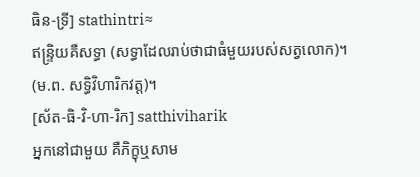ធិន-ទ្រី] stathintri≈
ឥន្ទ្រិយគឺសទ្ធា (សទ្ធាដែលរាប់ថាជាធំមួយរបស់សត្វលោក)។
(ម.ព. សទ្ធិវិហារិកវត្ត)។
[ស័ត-ធិ-វិ-ហា-រិក] satthiviharik
អ្នកនៅជាមួយ គឺភិក្ខុឬសាម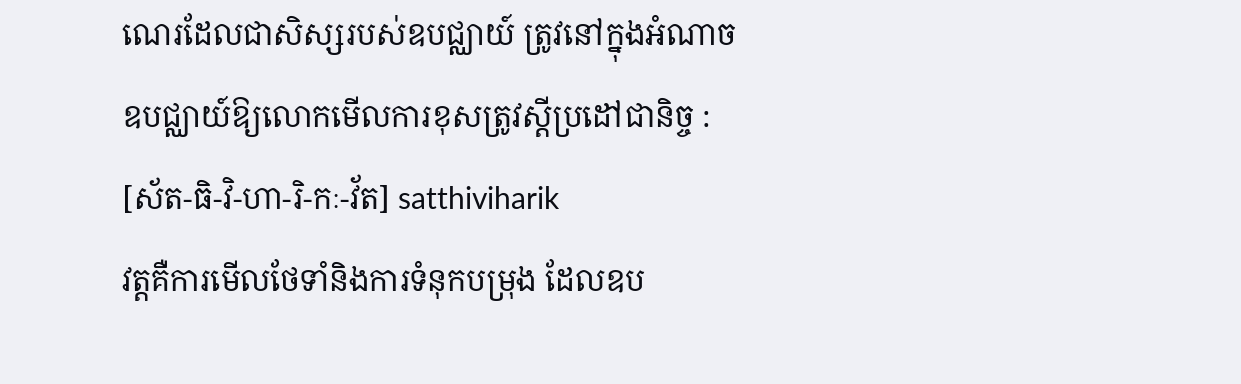ណេរដែលជាសិស្សរបស់ឧបជ្ឈាយ៍ ត្រូវនៅក្នុងអំណាចឧបជ្ឈាយ៍ឱ្យលោកមើលការខុសត្រូវស្ដីប្រដៅជានិច្ច :
[ស័ត-ធិ-វិ-ហា-រិ-កៈ-វ័ត] satthiviharik
វត្តគឺការមើលថែទាំនិងការទំនុកបម្រុង ដែលឧប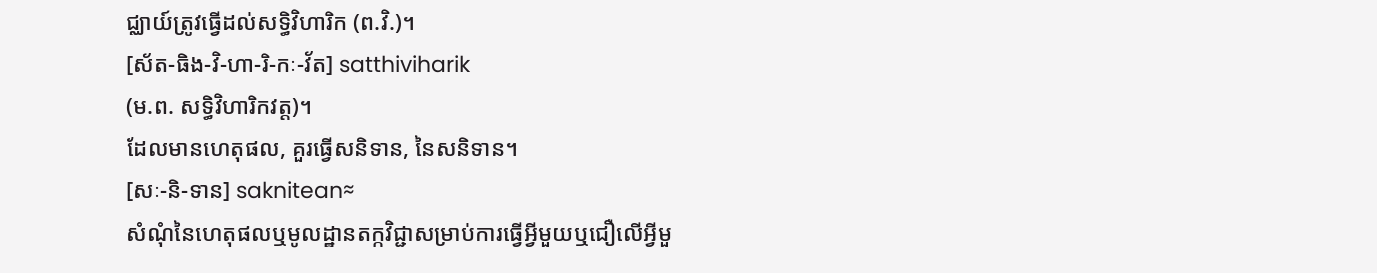ជ្ឈាយ៍ត្រូវធ្វើដល់សទ្ធិវិហារិក (ព.វិ.)។
[ស័ត-ធិង-វិ-ហា-រិ-កៈ-វ័ត] satthiviharik
(ម.ព. សទ្ធិវិហារិកវត្ត)។
ដែលមានហេតុផល, គួរធ្វើសនិទាន, នៃសនិទាន។
[សៈ-និ-ទាន] saknitean≈
សំណុំនៃហេតុផលឬមូលដ្ឋានតក្កវិជ្ជាសម្រាប់ការធ្វើអ្វីមួយឬជឿលើអ្វីមួ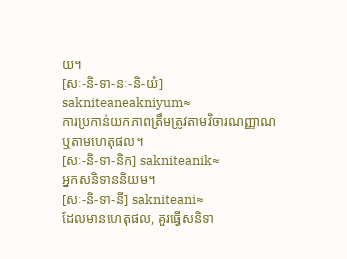យ។
[សៈ-និ-ទា-នៈ-និ-យំ] sakniteaneakniyum≈
ការប្រកាន់យកភាពត្រឹមត្រូវតាមវិចារណញ្ញាណឬតាមហេតុផល។
[សៈ-និ-ទា-និក] sakniteanik≈
អ្នកសនិទាននិយម។
[សៈ-និ-ទា-នី] sakniteani≈
ដែលមានហេតុផល, គួរធ្វើសនិទា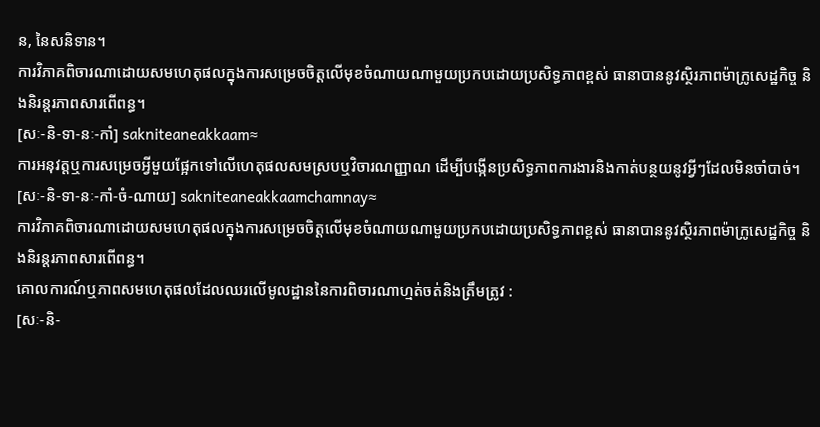ន, នៃសនិទាន។
ការវិភាគពិចារណាដោយសមហេតុផលក្នុងការសម្រេចចិត្តលើមុខចំណាយណាមួយប្រកបដោយប្រសិទ្ធភាពខ្ពស់ ធានាបាននូវស្ថិរភាពម៉ាក្រូសេដ្ឋកិច្ច និងនិរន្តរភាពសារពើពន្ធ។
[សៈ-និ-ទា-នៈ-កាំ] sakniteaneakkaam≈
ការអនុវត្តឬការសម្រេចអ្វីមួយផ្អែកទៅលើហេតុផលសមស្របឬវិចារណញ្ញាណ ដើម្បីបង្កើនប្រសិទ្ធភាពការងារនិងកាត់បន្ថយនូវអ្វីៗដែលមិនចាំបាច់។
[សៈ-និ-ទា-នៈ-កាំ-ចំ-ណាយ] sakniteaneakkaamchamnay≈
ការវិភាគពិចារណាដោយសមហេតុផលក្នុងការសម្រេចចិត្តលើមុខចំណាយណាមួយប្រកបដោយប្រសិទ្ធភាពខ្ពស់ ធានាបាននូវស្ថិរភាពម៉ាក្រូសេដ្ឋកិច្ច និងនិរន្តរភាពសារពើពន្ធ។
គោលការណ៍ឬភាពសមហេតុផលដែលឈរលើមូលដ្ឋាននៃការពិចារណាហ្មត់ចត់និងត្រឹមត្រូវ :
[សៈ-និ-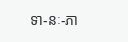ទា-នៈ-ភា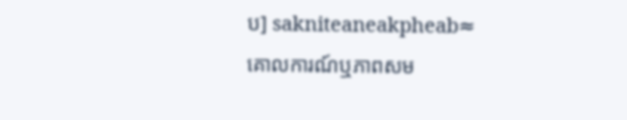ប] sakniteaneakpheab≈
គោលការណ៍ឬភាពសម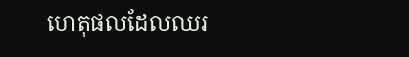ហេតុផលដែលឈរ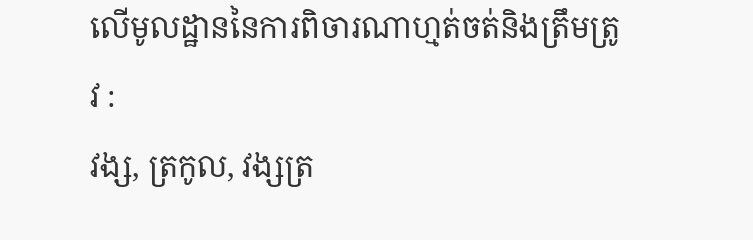លើមូលដ្ឋាននៃការពិចារណាហ្មត់ចត់និងត្រឹមត្រូវ :
វង្ស, ត្រកូល, វង្សត្រ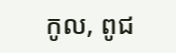កូល, ពូជ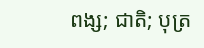ពង្ស; ជាតិ; បុត្រ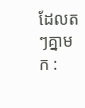ដែលតៗគ្នាមក :